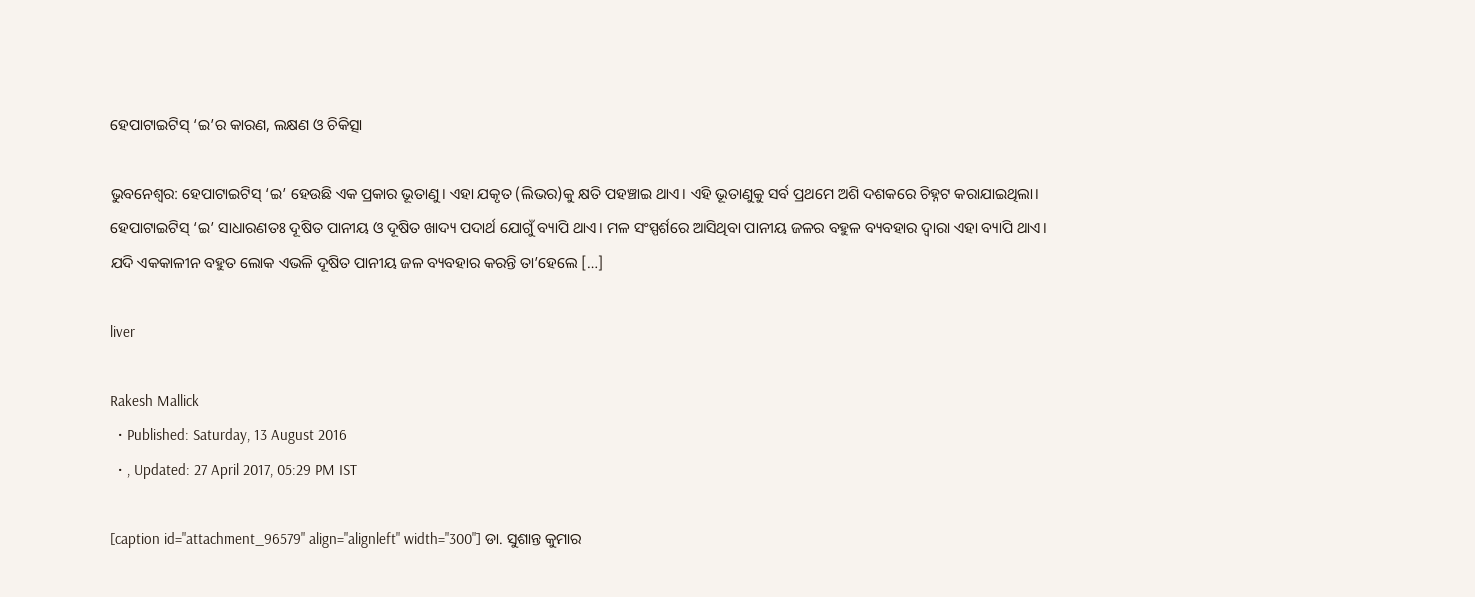ହେପାଟାଇଟିସ୍ ‘ଇ’ର କାରଣ, ଲକ୍ଷଣ ଓ ଚିକିତ୍ସା

ଭୁବନେଶ୍ୱର: ହେପାଟାଇଟିସ୍ ‘ଇ’ ହେଉଛି ଏକ ପ୍ରକାର ଭୂତାଣୁ। ଏହା ଯକୃତ (ଲିଭର)କୁ କ୍ଷତି ପହଞ୍ଚାଇ ଥାଏ। ଏହି ଭୂତାଣୁକୁ ସର୍ବ ପ୍ରଥମେ ଅଶି ଦଶକରେ ଚିହ୍ନଟ କରାଯାଇଥିଲା। ହେପାଟାଇଟିସ୍ ‘ଇ’ ସାଧାରଣତଃ ଦୂଷିତ ପାନୀୟ ଓ ଦୂଷିତ ଖାଦ୍ୟ ପଦାର୍ଥ ଯୋଗୁଁ ବ୍ୟାପି ଥାଏ। ମଳ ସଂସ୍ପର୍ଶରେ ଆସିଥିବା ପାନୀୟ ଜଳର ବହୁଳ ବ୍ୟବହାର ଦ୍ୱାରା ଏହା ବ୍ୟାପି ଥାଏ। ଯଦି ଏକକାଳୀନ ବହୁତ ଲୋକ ଏଭଳି ଦୂଷିତ ପାନୀୟ ଜଳ ବ୍ୟବହାର କରନ୍ତି ତା’ହେଲେ […]

liver

Rakesh Mallick
  • Published: Saturday, 13 August 2016
  • , Updated: 27 April 2017, 05:29 PM IST

[caption id="attachment_96579" align="alignleft" width="300"] ଡା. ସୁଶାନ୍ତ କୁମାର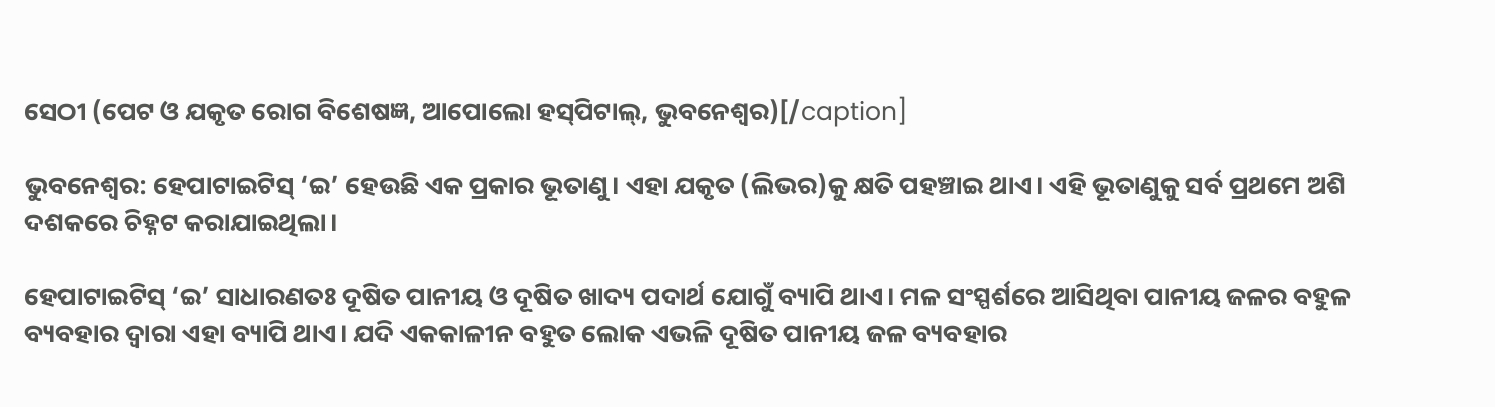ସେଠୀ (ପେଟ ଓ ଯକୃତ ରୋଗ ବିଶେଷଜ୍ଞ, ଆପୋଲୋ ହସ୍‌ପିଟାଲ୍, ଭୁବନେଶ୍ୱର)[/caption]

ଭୁବନେଶ୍ୱର: ହେପାଟାଇଟିସ୍ ‘ଇ’ ହେଉଛି ଏକ ପ୍ରକାର ଭୂତାଣୁ। ଏହା ଯକୃତ (ଲିଭର)କୁ କ୍ଷତି ପହଞ୍ଚାଇ ଥାଏ। ଏହି ଭୂତାଣୁକୁ ସର୍ବ ପ୍ରଥମେ ଅଶି ଦଶକରେ ଚିହ୍ନଟ କରାଯାଇଥିଲା।

ହେପାଟାଇଟିସ୍ ‘ଇ’ ସାଧାରଣତଃ ଦୂଷିତ ପାନୀୟ ଓ ଦୂଷିତ ଖାଦ୍ୟ ପଦାର୍ଥ ଯୋଗୁଁ ବ୍ୟାପି ଥାଏ। ମଳ ସଂସ୍ପର୍ଶରେ ଆସିଥିବା ପାନୀୟ ଜଳର ବହୁଳ ବ୍ୟବହାର ଦ୍ୱାରା ଏହା ବ୍ୟାପି ଥାଏ। ଯଦି ଏକକାଳୀନ ବହୁତ ଲୋକ ଏଭଳି ଦୂଷିତ ପାନୀୟ ଜଳ ବ୍ୟବହାର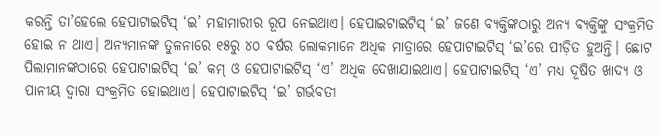କରନ୍ତି ତା’ହେଲେ ହେପାଟାଇଟିସ୍ ‘ଇ’ ମହାମାରୀର ରୂପ ନେଇଥାଏ। ହେପାଇଟାଇଟିସ୍ ‘ଇ’ ଜଣେ ବ୍ୟକ୍ତିଙ୍କଠାରୁ ଅନ୍ୟ ବ୍ୟକ୍ତିଙ୍କୁ ସଂକ୍ରମିତ ହୋଇ ନ ଥାଏ। ଅନ୍ୟମାନଙ୍କ ତୁଳନାରେ ୧୫ରୁ ୪୦ ବର୍ଷର ଲୋକମାନେ ଅଧିକ ମାତ୍ରାରେ ହେପାଟାଇଟିସ୍‌ ‘ଇ’ରେ ପୀଡ଼ିତ ହୁଅନ୍ତି। ଛୋଟ ପିଲାମାନଙ୍କଠାରେ ହେପାଟାଇଟିସ୍ ‘ଇ’ କମ୍ ଓ ହେପାଟାଇଟିସ୍ ‘ଏ’ ଅଧିକ ଦେଖାଯାଇଥାଏ। ହେପାଟାଇଟିସ୍ ‘ଏ’ ମଧ୍ୟ ଦୂଷିତ ଖାଦ୍ୟ ଓ ପାନୀୟ ଦ୍ୱାରା ସଂକ୍ରମିତ ହୋଇଥାଏ। ହେପାଟାଇଟିସ୍ ‘ଇ’ ଗର୍ଭବତୀ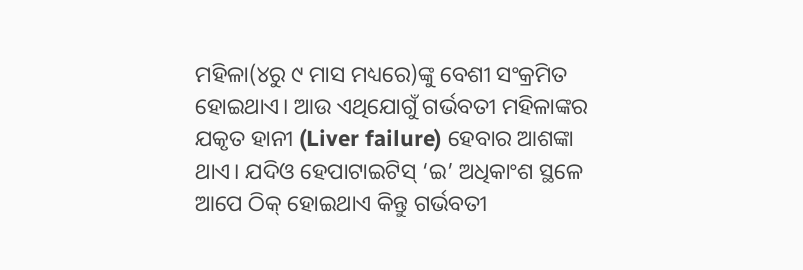ମହିଳା(୪ରୁ ୯ ମାସ ମଧ୍ୟରେ)ଙ୍କୁ ବେଶୀ ସଂକ୍ରମିତ ହୋଇଥାଏ। ଆଉ ଏଥିଯୋଗୁଁ ଗର୍ଭବତୀ ମହିଳାଙ୍କର ଯକୃତ ହାନୀ (Liver failure) ହେବାର ଆଶଙ୍କା ଥାଏ। ଯଦିଓ ହେପାଟାଇଟିସ୍ ‘ଇ’ ଅଧିକାଂଶ ସ୍ଥଳେ ଆପେ ଠିକ୍ ହୋଇଥାଏ କିନ୍ତୁ ଗର୍ଭବତୀ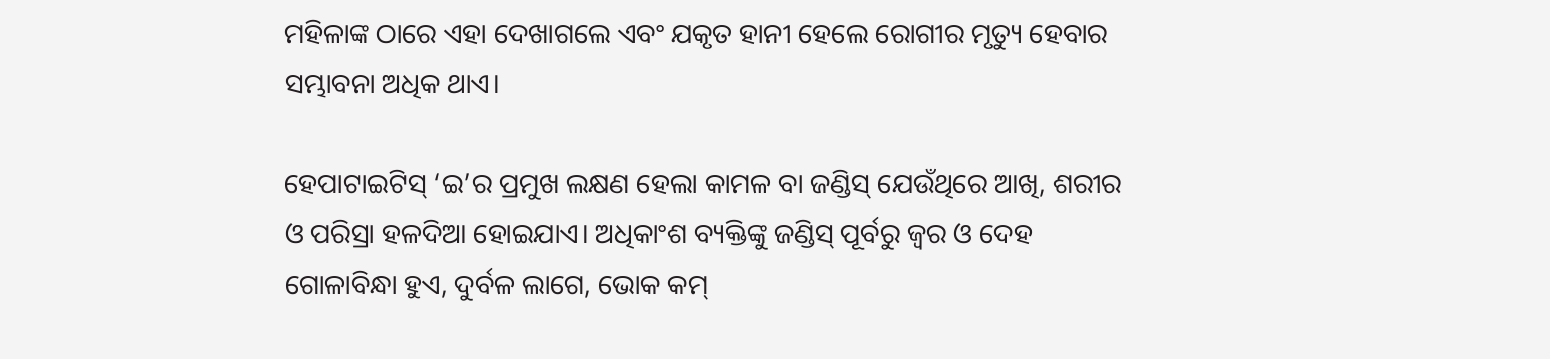ମହିଳାଙ୍କ ଠାରେ ଏହା ଦେଖାଗଲେ ଏବଂ ଯକୃତ ହାନୀ ହେଲେ ରୋଗୀର ମୃତ୍ୟୁ ହେବାର ସମ୍ଭାବନା ଅଧିକ ଥାଏ।

ହେପାଟାଇଟିସ୍ ‘ଇ’ର ପ୍ରମୁଖ ଲକ୍ଷଣ ହେଲା କାମଳ ବା ଜଣ୍ଡିସ୍ ଯେଉଁଥିରେ ଆଖି, ଶରୀର ଓ ପରିସ୍ରା ହଳଦିଆ ହୋଇଯାଏ। ଅଧିକାଂଶ ବ୍ୟକ୍ତିଙ୍କୁ ଜଣ୍ଡିସ୍ ପୂର୍ବରୁ ଜ୍ୱର ଓ ଦେହ ଗୋଳାବିନ୍ଧା ହୁଏ, ଦୁର୍ବଳ ଲାଗେ, ଭୋକ କମ୍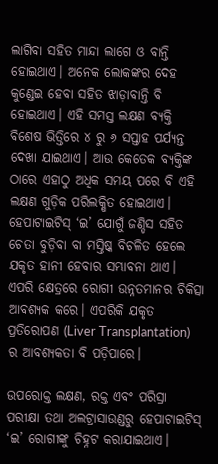ଲାଗିବା ସହିତ ମାନ୍ଦା ଲାଗେ ଓ ବାନ୍ତି ହୋଇଥାଏ। ଅନେକ ଲୋକଙ୍କର ଦେହ କୁଣ୍ଡେଇ ହେବା ସହିତ ଝାଡ଼ାବାନ୍ତି ବି ହୋଇଥାଏ। ଏହି ସମସ୍ତ ଲକ୍ଷଣ ବ୍ୟକ୍ତି ବିଶେଷ ଭିତ୍ତିରେ ୪ ରୁ ୬ ସପ୍ତାହ ପର୍ଯ୍ୟନ୍ତ ଦେଖା ଯାଇଥାଏ। ଆଉ କେତେକ ବ୍ୟକ୍ତିଙ୍କ ଠାରେ ଏହାଠୁ ଅଧିକ ସମୟ ପରେ ବି ଏହି ଲକ୍ଷଣ ଗୁଡ଼ିକ ପରିଲକ୍ଷିତ ହୋଇଥାଏ। ହେପାଟାଇଟିସ୍ ‘ଇ’ ଯୋଗୁଁ ଜଣ୍ଡିସ ସହିତ ଚେତା ବୁଡ଼ିବା ବା ମସ୍ତିଷ୍କ ବିଚଳିତ ହେଲେ ଯକୃତ ହାନୀ ହେବାର ସମ୍ଭାବନା ଥାଏ। ଏପରି କ୍ଷେତ୍ରରେ ରୋଗୀ ଉନ୍ନତମାନର ଚିକିତ୍ସା ଆବଶ୍ୟକ କରେ। ଏପରିକି ଯକୃତ ପ୍ରତିରୋପଣ (Liver Transplantation) ର ଆବଶ୍ୟକତା ବି ପଡ଼ିପାରେ।

ଉପରୋକ୍ତ ଲକ୍ଷଣ, ରକ୍ତ ଏବଂ ପରିସ୍ରା ପରୀକ୍ଷା ତଥା ଅଲଟ୍ରାସାଉଣ୍ଡରୁ ହେପାଟାଇଟିସ୍ ‘ଇ’ ରୋଗୀଙ୍କୁ ଚିହ୍ନଟ କରାଯାଇଥାଏ।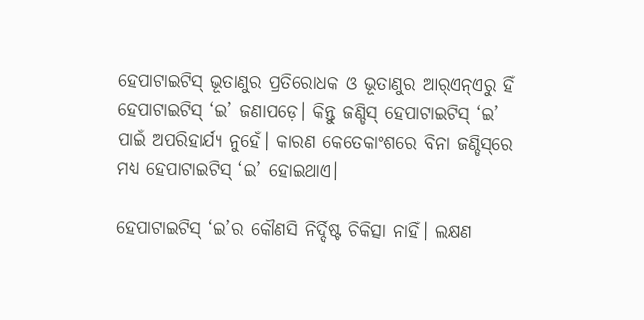ହେପାଟାଇଟିସ୍ ଭୂତାଣୁର ପ୍ରତିରୋଧକ ଓ ଭୂତାଣୁର ଆର୍‌ଏନ୍‌ଏରୁ ହିଁ ହେପାଟାଇଟିସ୍ ‘ଇ’ ଜଣାପଡ଼େ। କିନ୍ତୁ ଜଣ୍ଡିସ୍ ହେପାଟାଇଟିସ୍ ‘ଇ’ ପାଇଁ ଅପରିହାର୍ଯ୍ୟ ନୁହେଁ। କାରଣ କେତେକାଂଶରେ ବିନା ଜଣ୍ଡିସ୍‌ରେ ମଧ୍ୟ ହେପାଟାଇଟିସ୍ ‘ଇ’ ହୋଇଥାଏ।

ହେପାଟାଇଟିସ୍ ‘ଇ’ର କୌଣସି ନିର୍ଦ୍ଦିଷ୍ଟ ଚିକିତ୍ସା ନାହିଁ। ଲକ୍ଷଣ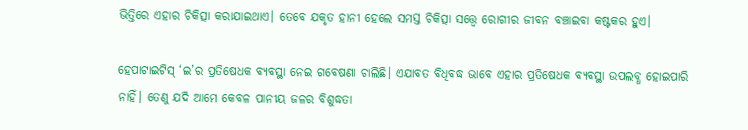ଭିତ୍ତିରେ ଏହାର ଚିକିତ୍ସା କରାଯାଇଥାଏ। ତେବେ ଯକୃତ ହାନୀ ହେଲେ ସମସ୍ତ ଚିକିତ୍ସା ସତ୍ତ୍ୱେ ରୋଗୀର ଜୀବନ ବଞ୍ଚାଇବା କଷ୍ଟକର ହୁଏ।

ହେପାଟାଇଟିସ୍ ‘ଇ’ର ପ୍ରତିଷେଧକ ବ୍ୟବସ୍ଥା ନେଇ ଗବେଷଣା ଚାଲିଛି। ଏଯାବତ ବିଧିବଦ୍ଧ ଭାବେ ଏହାର ପ୍ରତିଷେଧକ ବ୍ୟବସ୍ଥା ଉପଲବ୍ଧ ହୋଇପାରି ନାହିଁ। ତେଣୁ ଯଦି ଆମେ କେବଳ ପାନୀୟ ଜଳର ବିଶୁଦ୍ଧତା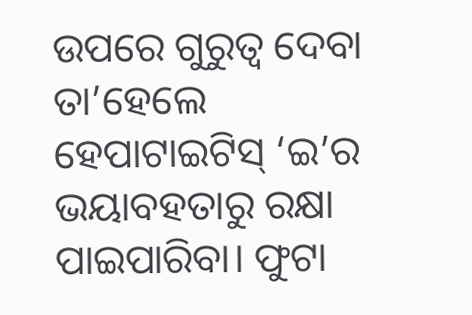ଉପରେ ଗୁରୁତ୍ୱ ଦେବା ତା’ହେଲେ ହେପାଟାଇଟିସ୍ ‘ଇ’ର ଭୟାବହତାରୁ ରକ୍ଷା ପାଇପାରିବା। ଫୁଟା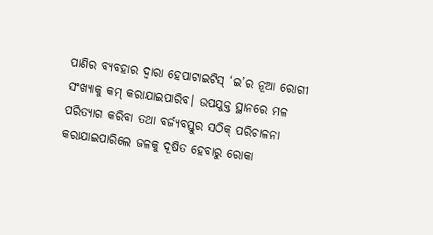ପାଣିର ବ୍ୟବହାର ଦ୍ୱାରା ହେପାଟାଇଟିସ୍ ‘ଇ’ର ନୂଆ ରୋଗୀ ସଂଖ୍ୟାକୁ କମ୍ କରାଯାଇପାରିବ। ଉପଯୁକ୍ତ ସ୍ଥାନରେ ମଳ ପରିତ୍ୟାଗ କରିବା ତଥା ବର୍ଜ୍ୟବସ୍ତୁର ସଠିକ୍ ପରିଚାଳନା କରାଯାଇପାରିଲେ ଜଳକୁ ଦୂଷିତ ହେବାରୁ ରୋକା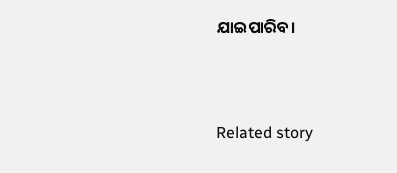ଯାଇପାରିବ।



Related story